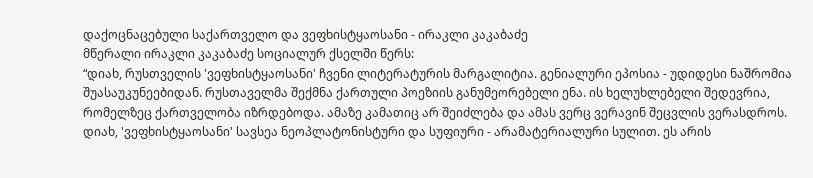დაქოცნაცებული საქართველო და ვეფხისტყაოსანი - ირაკლი კაკაბაძე
მწერალი ირაკლი კაკაბაძე სოციალურ ქსელში წერს:
“დიახ, რუსთველის 'ვეფხისტყაოსანი' ჩვენი ლიტერატურის მარგალიტია. გენიალური ეპოსია - უდიდესი ნაშრომია შუასაუკუნეებიდან. რუსთაველმა შექმნა ქართული პოეზიის განუმეორებელი ენა. ის ხელუხლებელი შედევრია, რომელზეც ქართველობა იზრდებოდა. ამაზე კამათიც არ შეიძლება და ამას ვერც ვერავინ შეცვლის ვერასდროს.
დიახ, 'ვეფხისტყაოსანი' სავსეა ნეოპლატონისტური და სუფიური - არამატერიალური სულით. ეს არის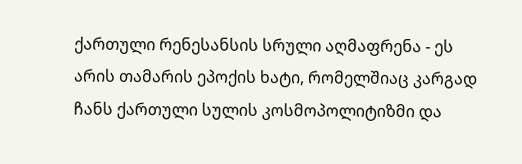ქართული რენესანსის სრული აღმაფრენა - ეს არის თამარის ეპოქის ხატი, რომელშიაც კარგად ჩანს ქართული სულის კოსმოპოლიტიზმი და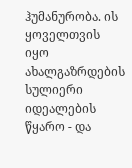ჰუმანურობა. ის ყოველთვის იყო ახალგაზრდების სულიერი იდეალების წყარო - და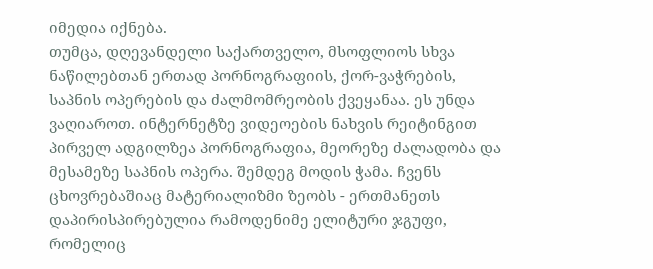იმედია იქნება.
თუმცა, დღევანდელი საქართველო, მსოფლიოს სხვა ნაწილებთან ერთად პორნოგრაფიის, ქორ-ვაჭრების, საპნის ოპერების და ძალმომრეობის ქვეყანაა. ეს უნდა ვაღიაროთ. ინტერნეტზე ვიდეოების ნახვის რეიტინგით პირველ ადგილზეა პორნოგრაფია, მეორეზე ძალადობა და მესამეზე საპნის ოპერა. შემდეგ მოდის ჭამა. ჩვენს ცხოვრებაშიაც მატერიალიზმი ზეობს - ერთმანეთს დაპირისპირებულია რამოდენიმე ელიტური ჯგუფი, რომელიც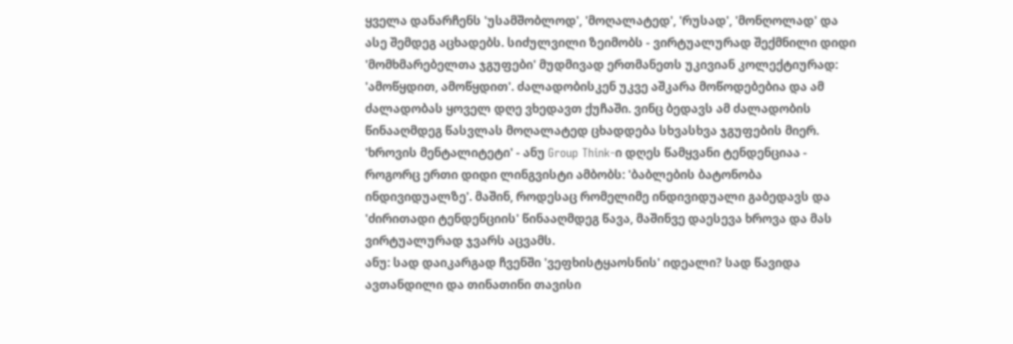ყველა დანარჩენს 'უსამშობლოდ', 'მოღალატედ', 'რუსად', 'მონღოლად' და ასე შემდეგ აცხადებს. სიძულვილი ზეიმობს - ვირტუალურად შექმნილი დიდი 'მომხმარებელთა ჯგუფები' მუდმივად ერთმანეთს უკივიან კოლექტიურად: 'ამოწყდით, ამოწყდით'. ძალადობისკენ უკვე აშკარა მოწოდებებია და ამ ძალადობას ყოველ დღე ვხედავთ ქუჩაში. ვინც ბედავს ამ ძალადობის წინააღმდეგ წასვლას მოღალატედ ცხადდება სხვასხვა ჯგუფების მიერ. 'ხროვის მენტალიტეტი' - ანუ Group Think-ი დღეს წამყვანი ტენდენციაა - როგორც ერთი დიდი ლინგვისტი ამბობს: 'ბაბლების ბატონობა ინდივიდუალზე'. მაშინ, როდესაც რომელიმე ინდივიდუალი გაბედავს და 'ძირითადი ტენდენციის' წინააღმდეგ წავა, მაშინვე დაესევა ხროვა და მას ვირტუალურად ჯვარს აცვამს.
ანუ: სად დაიკარგად ჩვენში 'ვეფხისტყაოსნის' იდეალი? სად წავიდა ავთანდილი და თინათინი თავისი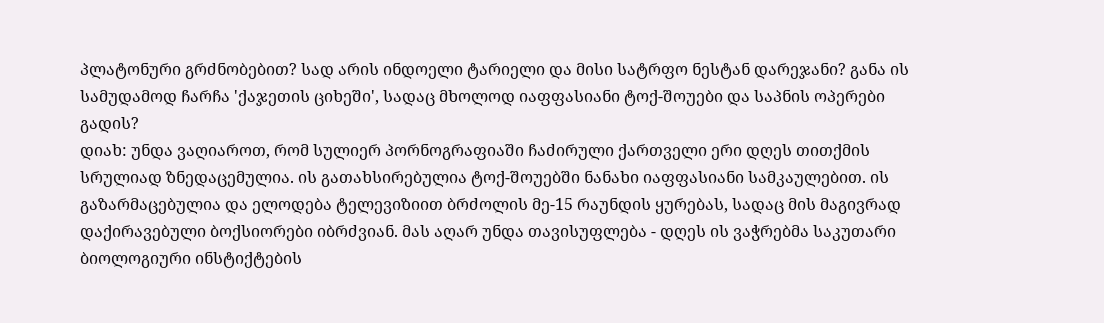პლატონური გრძნობებით? სად არის ინდოელი ტარიელი და მისი სატრფო ნესტან დარეჯანი? განა ის სამუდამოდ ჩარჩა 'ქაჯეთის ციხეში', სადაც მხოლოდ იაფფასიანი ტოქ-შოუები და საპნის ოპერები გადის?
დიახ: უნდა ვაღიაროთ, რომ სულიერ პორნოგრაფიაში ჩაძირული ქართველი ერი დღეს თითქმის სრულიად ზნედაცემულია. ის გათახსირებულია ტოქ-შოუებში ნანახი იაფფასიანი სამკაულებით. ის გაზარმაცებულია და ელოდება ტელევიზიით ბრძოლის მე-15 რაუნდის ყურებას, სადაც მის მაგივრად დაქირავებული ბოქსიორები იბრძვიან. მას აღარ უნდა თავისუფლება - დღეს ის ვაჭრებმა საკუთარი ბიოლოგიური ინსტიქტების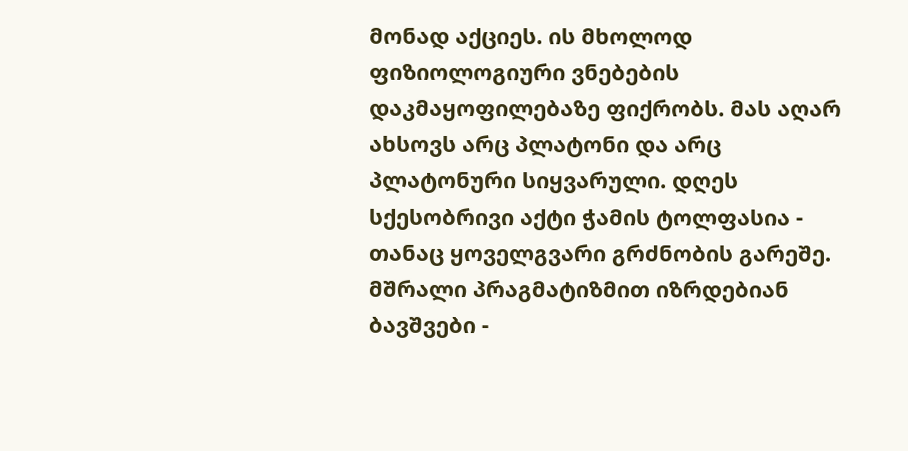მონად აქციეს. ის მხოლოდ ფიზიოლოგიური ვნებების დაკმაყოფილებაზე ფიქრობს. მას აღარ ახსოვს არც პლატონი და არც პლატონური სიყვარული. დღეს სქესობრივი აქტი ჭამის ტოლფასია - თანაც ყოველგვარი გრძნობის გარეშე. მშრალი პრაგმატიზმით იზრდებიან ბავშვები -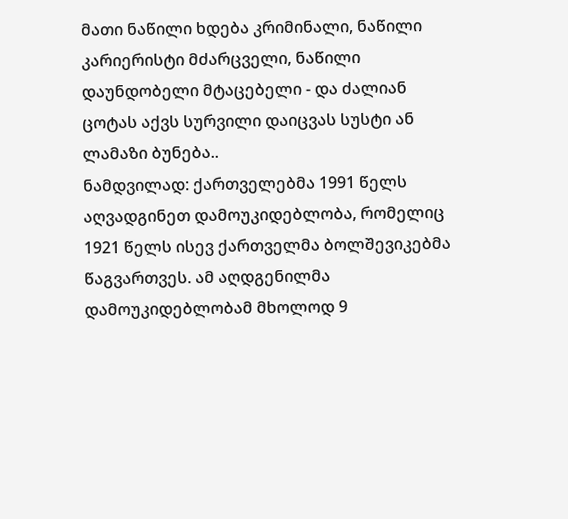მათი ნაწილი ხდება კრიმინალი, ნაწილი კარიერისტი მძარცველი, ნაწილი დაუნდობელი მტაცებელი - და ძალიან ცოტას აქვს სურვილი დაიცვას სუსტი ან ლამაზი ბუნება..
ნამდვილად: ქართველებმა 1991 წელს აღვადგინეთ დამოუკიდებლობა, რომელიც 1921 წელს ისევ ქართველმა ბოლშევიკებმა წაგვართვეს. ამ აღდგენილმა დამოუკიდებლობამ მხოლოდ 9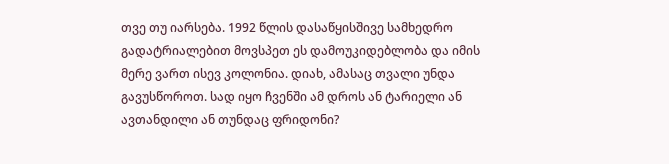თვე თუ იარსება. 1992 წლის დასაწყისშივე სამხედრო გადატრიალებით მოვსპეთ ეს დამოუკიდებლობა და იმის მერე ვართ ისევ კოლონია. დიახ, ამასაც თვალი უნდა გავუსწოროთ. სად იყო ჩვენში ამ დროს ან ტარიელი ან ავთანდილი ან თუნდაც ფრიდონი?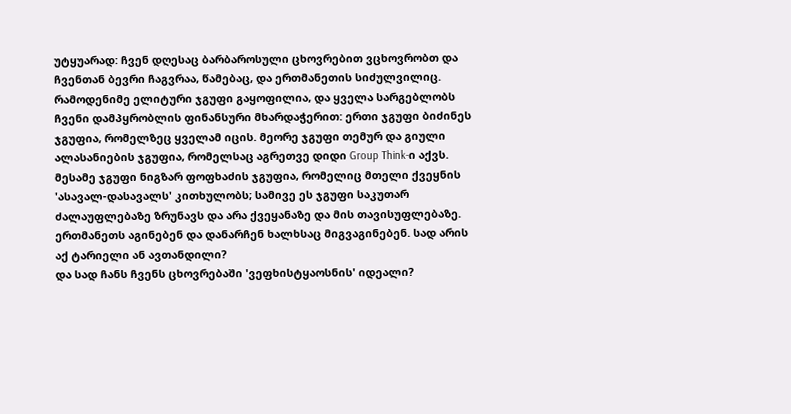უტყუარად: ჩვენ დღესაც ბარბაროსული ცხოვრებით ვცხოვრობთ და ჩვენთან ბევრი ჩაგვრაა, წამებაც, და ერთმანეთის სიძულვილიც. რამოდენიმე ელიტური ჯგუფი გაყოფილია, და ყველა სარგებლობს ჩვენი დამპყრობლის ფინანსური მხარდაჭერით: ერთი ჯგუფი ბიძინეს ჯგუფია, რომელზეც ყველამ იცის. მეორე ჯგუფი თემურ და გიული ალასანიების ჯგუფია, რომელსაც აგრეთვე დიდი Group Think-ი აქვს. მესამე ჯგუფი ნიგზარ ფოფხაძის ჯგუფია, რომელიც მთელი ქვეყნის 'ასავალ-დასავალს' კითხულობს; სამივე ეს ჯგუფი საკუთარ ძალაუფლებაზე ზრუნავს და არა ქვეყანაზე და მის თავისუფლებაზე. ერთმანეთს აგინებენ და დანარჩენ ხალხსაც მიგვაგინებენ. სად არის აქ ტარიელი ან ავთანდილი?
და სად ჩანს ჩვენს ცხოვრებაში 'ვეფხისტყაოსნის' იდეალი?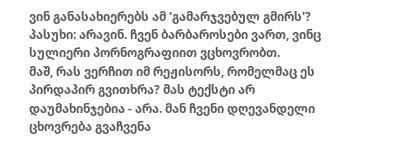ვინ განასახიერებს ამ 'გამარჯვებულ გმირს'?
პასუხი: არავინ. ჩვენ ბარბაროსები ვართ, ვინც სულიერი პორნოგრაფიით ვცხოვრობთ.
მაშ, რას ვერჩით იმ რეჟისორს, რომელმაც ეს პირდაპირ გვითხრა? მას ტექსტი არ დაუმახინჯებია - არა. მან ჩვენი დღევანდელი ცხოვრება გვაჩვენა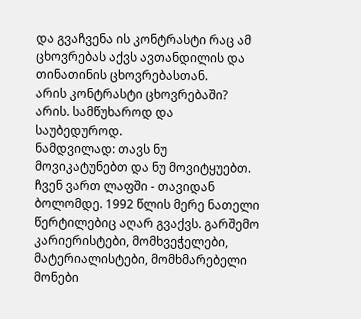და გვაჩვენა ის კონტრასტი რაც ამ ცხოვრებას აქვს ავთანდილის და თინათინის ცხოვრებასთან.
არის კონტრასტი ცხოვრებაში? არის. სამწუხაროდ და საუბედუროდ.
ნამდვილად: თავს ნუ მოვიკატუნებთ და ნუ მოვიტყუებთ. ჩვენ ვართ ლაფში - თავიდან ბოლომდე. 1992 წლის მერე ნათელი წერტილებიც აღარ გვაქვს. გარშემო კარიერისტები, მომხვეჭელები, მატერიალისტები, მომხმარებელი მონები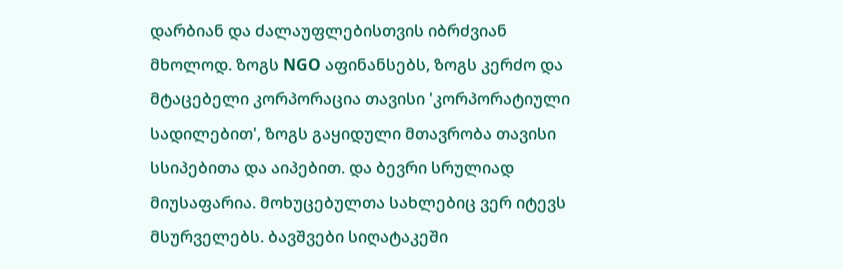დარბიან და ძალაუფლებისთვის იბრძვიან მხოლოდ. ზოგს NGO აფინანსებს, ზოგს კერძო და მტაცებელი კორპორაცია თავისი 'კორპორატიული სადილებით', ზოგს გაყიდული მთავრობა თავისი სსიპებითა და აიპებით. და ბევრი სრულიად მიუსაფარია. მოხუცებულთა სახლებიც ვერ იტევს მსურველებს. ბავშვები სიღატაკეში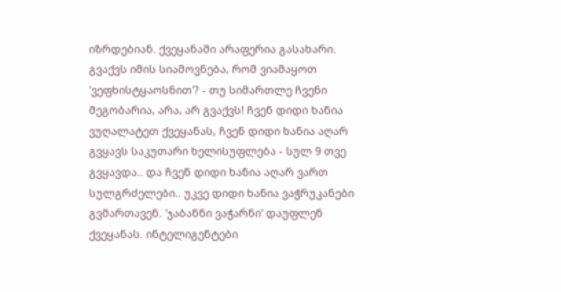იზრდებიან. ქვეყანაში არაფერია გასახარი.
გვაქვს იმის სიამოვნება, რომ ვიამაყოთ 'ვეფხისტყაოსნით'? - თუ სიმართლე ჩვენი მეგობარია, არა, არ გვაქვს! ჩვენ დიდი ხანია ვუღალატეთ ქვეყანას, ჩვენ დიდი ხანია აღარ გვყავს საკუთარი ხელისუფლება - სულ 9 თვე გვყავდა.. და ჩვენ დიდი ხანია აღარ ვართ სულგრძელები.. უკვე დიდი ხანია ვაჭრუკანები გვმართავენ. 'ჯაბანნი ვაჭარნი' დაუფლენ ქვეყანას. ინტელიგენტები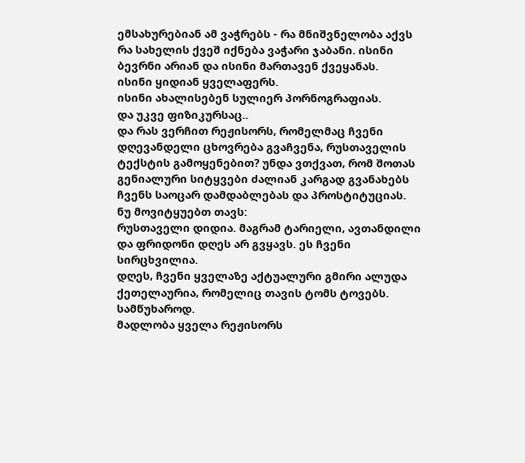ემსახურებიან ამ ვაჭრებს - რა მნიშვნელობა აქვს რა სახელის ქვეშ იქნება ვაჭარი ჯაბანი. ისინი ბევრნი არიან და ისინი მართავენ ქვეყანას.
ისინი ყიდიან ყველაფერს.
ისინი ახალისებენ სულიერ პორნოგრაფიას.
და უკვე ფიზიკურსაც..
და რას ვერჩით რეჟისორს, რომელმაც ჩვენი დღევანდელი ცხოვრება გვაჩვენა, რუსთაველის ტექსტის გამოყენებით? უნდა ვთქვათ, რომ შოთას გენიალური სიტყვები ძალიან კარგად გვანახებს ჩვენს საოცარ დამდაბლებას და პროსტიტუციას.
ნუ მოვიტყუებთ თავს:
რუსთაველი დიდია. მაგრამ ტარიელი, ავთანდილი და ფრიდონი დღეს არ გვყავს. ეს ჩვენი სირცხვილია.
დღეს, ჩვენი ყველაზე აქტუალური გმირი ალუდა ქეთელაურია, რომელიც თავის ტომს ტოვებს.
სამწუხაროდ.
მადლობა ყველა რეჟისორს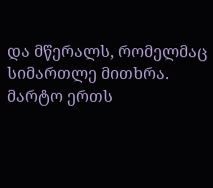და მწერალს, რომელმაც სიმართლე მითხრა. მარტო ერთს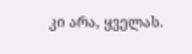კი არა, ყველას.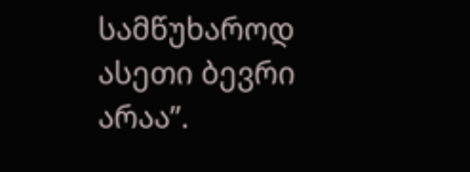სამწუხაროდ ასეთი ბევრი არაა”.